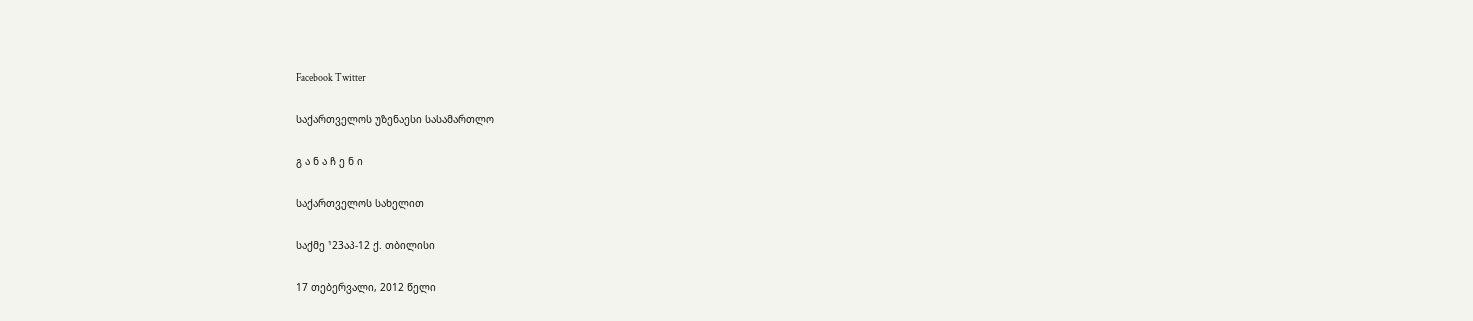Facebook Twitter

საქართველოს უზენაესი სასამართლო

გ ა ნ ა ჩ ე ნ ი

საქართველოს სახელით

საქმე ¹23აპ-12 ქ. თბილისი

17 თებერვალი, 2012 წელი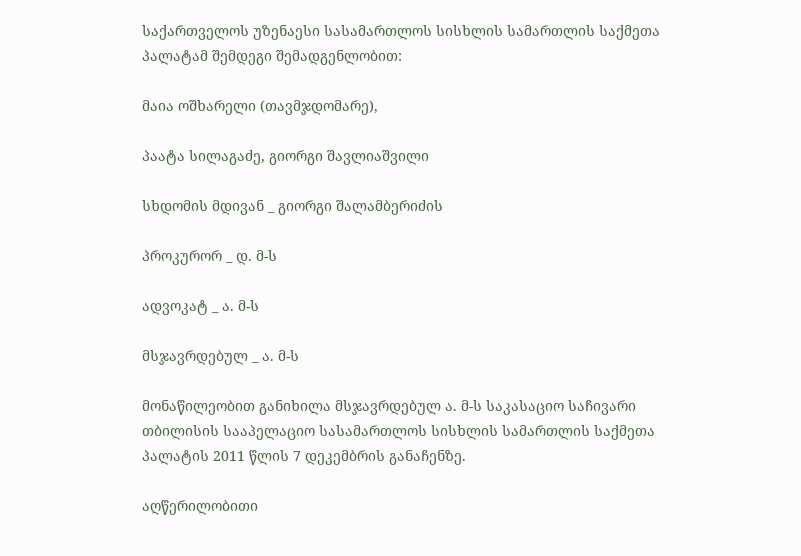საქართველოს უზენაესი სასამართლოს სისხლის სამართლის საქმეთა პალატამ შემდეგი შემადგენლობით:

მაია ოშხარელი (თავმჯდომარე),

პაატა სილაგაძე, გიორგი შავლიაშვილი

სხდომის მდივან _ გიორგი შალამბერიძის

პროკურორ _ დ. მ-ს

ადვოკატ _ ა. მ-ს

მსჯავრდებულ _ ა. მ-ს

მონაწილეობით განიხილა მსჯავრდებულ ა. მ-ს საკასაციო საჩივარი თბილისის სააპელაციო სასამართლოს სისხლის სამართლის საქმეთა პალატის 2011 წლის 7 დეკემბრის განაჩენზე.

აღწერილობითი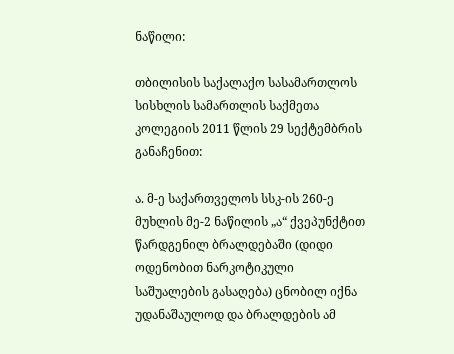ნაწილი:

თბილისის საქალაქო სასამართლოს სისხლის სამართლის საქმეთა კოლეგიის 2011 წლის 29 სექტემბრის განაჩენით:

ა. მ-ე საქართველოს სსკ-ის 260-ე მუხლის მე-2 ნაწილის „ა“ ქვეპუნქტით წარდგენილ ბრალდებაში (დიდი ოდენობით ნარკოტიკული საშუალების გასაღება) ცნობილ იქნა უდანაშაულოდ და ბრალდების ამ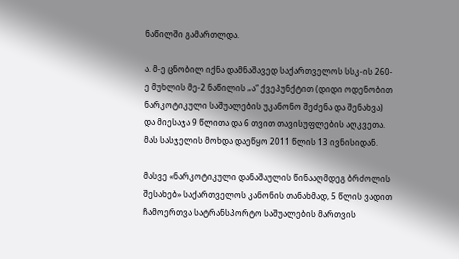ნაწილში გამართლდა.

ა. მ-ე ცნობილ იქნა დამნაშავედ საქართველოს სსკ-ის 260-ე მუხლის მე-2 ნაწილის „ა“ ქვეპუნქტით (დიდი ოდენობით ნარკოტიკული საშუალების უკანონო შეძენა და შენახვა) და მიესაჯა 9 წლითა და 6 თვით თავისუფლების აღკვეთა. მას სასჯელის მოხდა დაეწყო 2011 წლის 13 ივნისიდან.

მასვე «ნარკოტიკული დანაშაულის წინააღმდეგ ბრძოლის შესახებ» საქართველოს კანონის თანახმად, 5 წლის ვადით ჩამოერთვა სატრანსპორტო საშუალების მართვის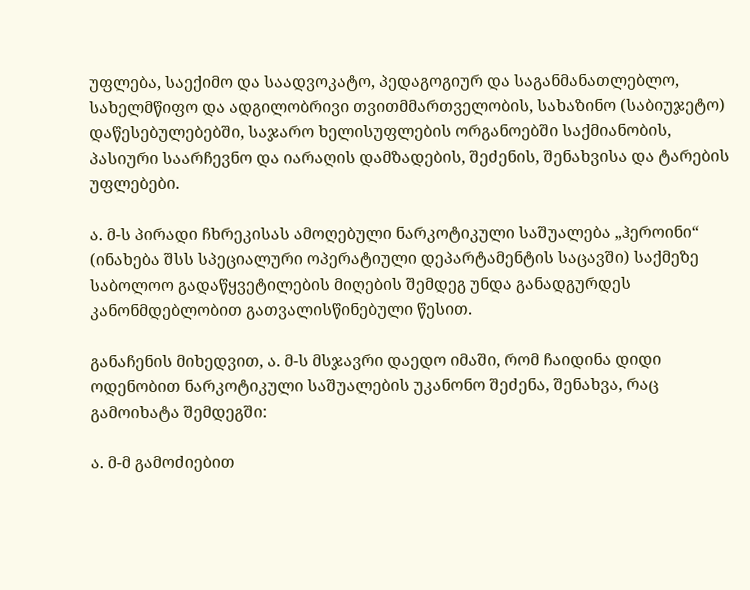უფლება, საექიმო და საადვოკატო, პედაგოგიურ და საგანმანათლებლო, სახელმწიფო და ადგილობრივი თვითმმართველობის, სახაზინო (საბიუჯეტო) დაწესებულებებში, საჯარო ხელისუფლების ორგანოებში საქმიანობის, პასიური საარჩევნო და იარაღის დამზადების, შეძენის, შენახვისა და ტარების უფლებები.

ა. მ-ს პირადი ჩხრეკისას ამოღებული ნარკოტიკული საშუალება „ჰეროინი“ (ინახება შსს სპეციალური ოპერატიული დეპარტამენტის საცავში) საქმეზე საბოლოო გადაწყვეტილების მიღების შემდეგ უნდა განადგურდეს კანონმდებლობით გათვალისწინებული წესით.

განაჩენის მიხედვით, ა. მ-ს მსჯავრი დაედო იმაში, რომ ჩაიდინა დიდი ოდენობით ნარკოტიკული საშუალების უკანონო შეძენა, შენახვა, რაც გამოიხატა შემდეგში:

ა. მ-მ გამოძიებით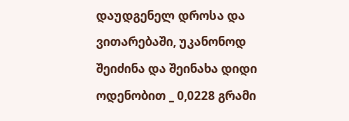დაუდგენელ დროსა და ვითარებაში, უკანონოდ შეიძინა და შეინახა დიდი ოდენობით _ 0,0228 გრამი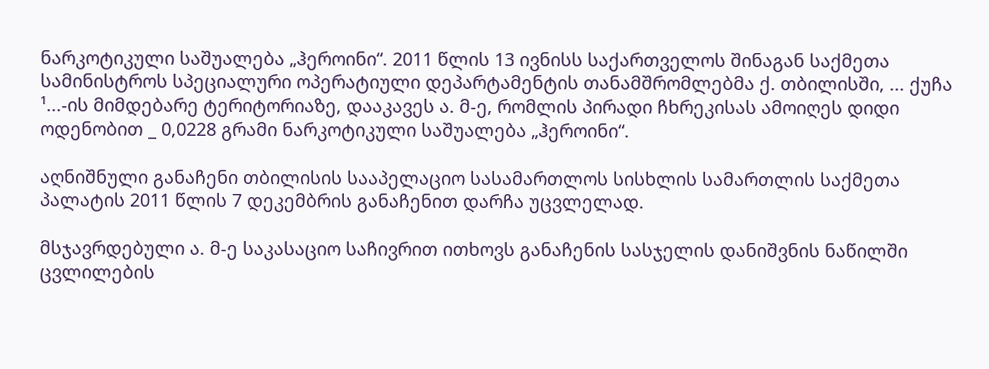ნარკოტიკული საშუალება „ჰეროინი“. 2011 წლის 13 ივნისს საქართველოს შინაგან საქმეთა სამინისტროს სპეციალური ოპერატიული დეპარტამენტის თანამშრომლებმა ქ. თბილისში, ... ქუჩა ¹...-ის მიმდებარე ტერიტორიაზე, დააკავეს ა. მ-ე, რომლის პირადი ჩხრეკისას ამოიღეს დიდი ოდენობით _ 0,0228 გრამი ნარკოტიკული საშუალება „ჰეროინი“.

აღნიშნული განაჩენი თბილისის სააპელაციო სასამართლოს სისხლის სამართლის საქმეთა პალატის 2011 წლის 7 დეკემბრის განაჩენით დარჩა უცვლელად.

მსჯავრდებული ა. მ-ე საკასაციო საჩივრით ითხოვს განაჩენის სასჯელის დანიშვნის ნაწილში ცვლილების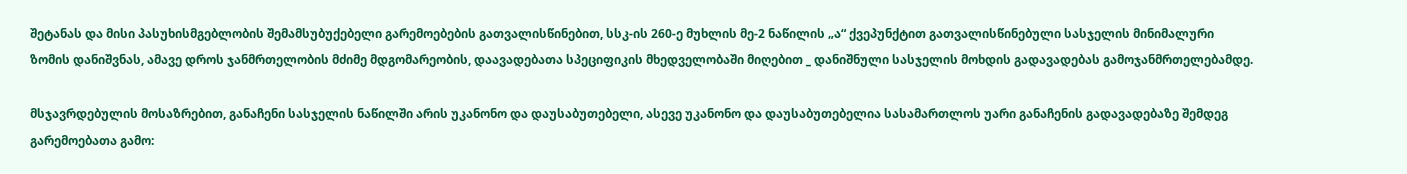შეტანას და მისი პასუხისმგებლობის შემამსუბუქებელი გარემოებების გათვალისწინებით, სსკ-ის 260-ე მუხლის მე-2 ნაწილის „ა“ ქვეპუნქტით გათვალისწინებული სასჯელის მინიმალური ზომის დანიშვნას, ამავე დროს ჯანმრთელობის მძიმე მდგომარეობის, დაავადებათა სპეციფიკის მხედველობაში მიღებით _ დანიშნული სასჯელის მოხდის გადავადებას გამოჯანმრთელებამდე.

მსჯავრდებულის მოსაზრებით, განაჩენი სასჯელის ნაწილში არის უკანონო და დაუსაბუთებელი, ასევე უკანონო და დაუსაბუთებელია სასამართლოს უარი განაჩენის გადავადებაზე შემდეგ გარემოებათა გამო: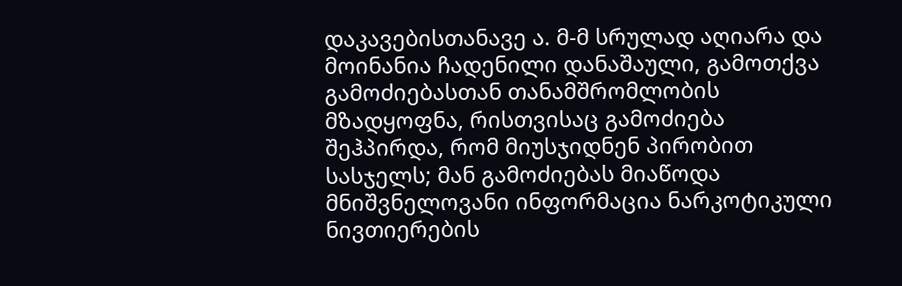დაკავებისთანავე ა. მ-მ სრულად აღიარა და მოინანია ჩადენილი დანაშაული, გამოთქვა გამოძიებასთან თანამშრომლობის მზადყოფნა, რისთვისაც გამოძიება შეჰპირდა, რომ მიუსჯიდნენ პირობით სასჯელს; მან გამოძიებას მიაწოდა მნიშვნელოვანი ინფორმაცია ნარკოტიკული ნივთიერების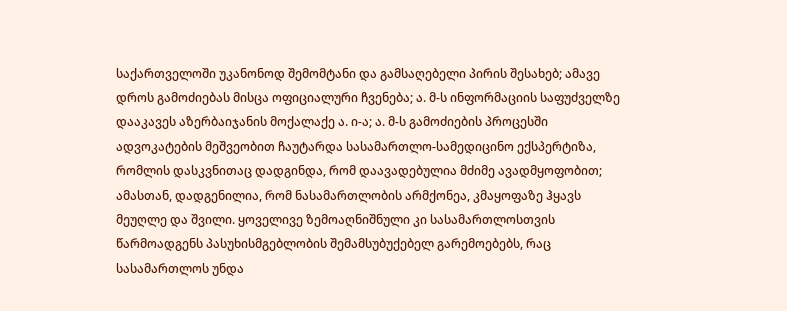საქართველოში უკანონოდ შემომტანი და გამსაღებელი პირის შესახებ; ამავე დროს გამოძიებას მისცა ოფიციალური ჩვენება; ა. მ-ს ინფორმაციის საფუძველზე დააკავეს აზერბაიჯანის მოქალაქე ა. ი-ა; ა. მ-ს გამოძიების პროცესში ადვოკატების მეშვეობით ჩაუტარდა სასამართლო-სამედიცინო ექსპერტიზა, რომლის დასკვნითაც დადგინდა, რომ დაავადებულია მძიმე ავადმყოფობით; ამასთან, დადგენილია, რომ ნასამართლობის არმქონეა, კმაყოფაზე ჰყავს მეუღლე და შვილი. ყოველივე ზემოაღნიშნული კი სასამართლოსთვის წარმოადგენს პასუხისმგებლობის შემამსუბუქებელ გარემოებებს, რაც სასამართლოს უნდა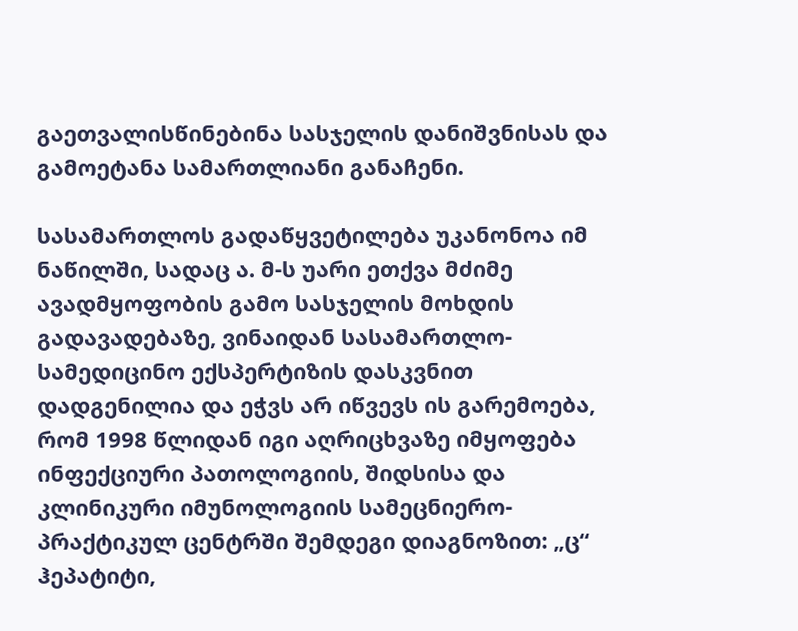გაეთვალისწინებინა სასჯელის დანიშვნისას და გამოეტანა სამართლიანი განაჩენი.

სასამართლოს გადაწყვეტილება უკანონოა იმ ნაწილში, სადაც ა. მ-ს უარი ეთქვა მძიმე ავადმყოფობის გამო სასჯელის მოხდის გადავადებაზე, ვინაიდან სასამართლო-სამედიცინო ექსპერტიზის დასკვნით დადგენილია და ეჭვს არ იწვევს ის გარემოება, რომ 1998 წლიდან იგი აღრიცხვაზე იმყოფება ინფექციური პათოლოგიის, შიდსისა და კლინიკური იმუნოლოგიის სამეცნიერო-პრაქტიკულ ცენტრში შემდეგი დიაგნოზით: „ც“ ჰეპატიტი,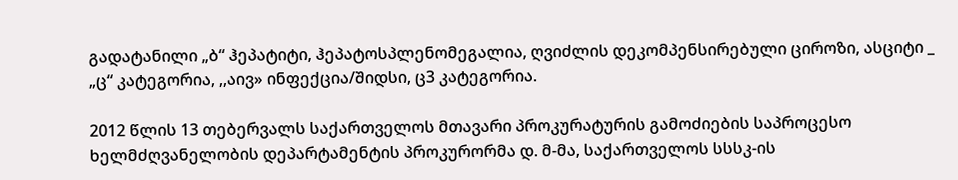გადატანილი „ბ“ ჰეპატიტი, ჰეპატოსპლენომეგალია, ღვიძლის დეკომპენსირებული ციროზი, ასციტი _ „ც“ კატეგორია, ,,აივ» ინფექცია/შიდსი, ც3 კატეგორია.

2012 წლის 13 თებერვალს საქართველოს მთავარი პროკურატურის გამოძიების საპროცესო ხელმძღვანელობის დეპარტამენტის პროკურორმა დ. მ-მა, საქართველოს სსსკ-ის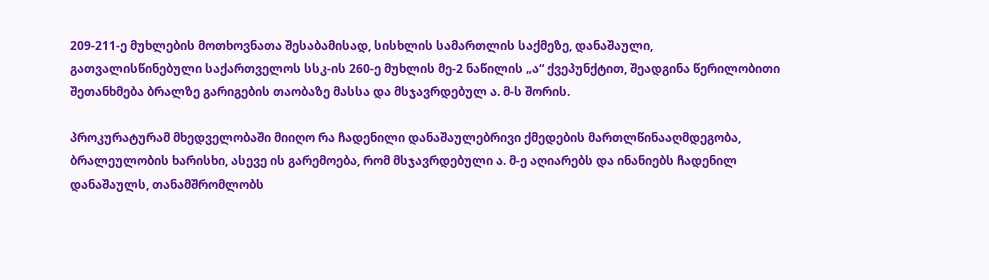209-211-ე მუხლების მოთხოვნათა შესაბამისად, სისხლის სამართლის საქმეზე, დანაშაული, გათვალისწინებული საქართველოს სსკ-ის 260-ე მუხლის მე-2 ნაწილის „ა“ ქვეპუნქტით, შეადგინა წერილობითი შეთანხმება ბრალზე გარიგების თაობაზე მასსა და მსჯავრდებულ ა. მ-ს შორის.

პროკურატურამ მხედველობაში მიიღო რა ჩადენილი დანაშაულებრივი ქმედების მართლწინააღმდეგობა, ბრალეულობის ხარისხი, ასევე ის გარემოება, რომ მსჯავრდებული ა. მ-ე აღიარებს და ინანიებს ჩადენილ დანაშაულს, თანამშრომლობს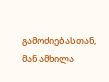გამოძიებასთან, მან ამხილა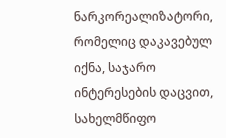ნარკორეალიზატორი, რომელიც დაკავებულ იქნა, საჯარო ინტერესების დაცვით, სახელმწიფო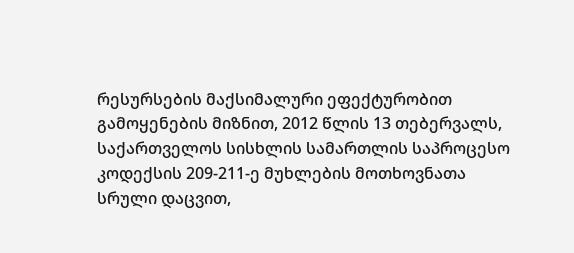რესურსების მაქსიმალური ეფექტურობით გამოყენების მიზნით, 2012 წლის 13 თებერვალს, საქართველოს სისხლის სამართლის საპროცესო კოდექსის 209-211-ე მუხლების მოთხოვნათა სრული დაცვით,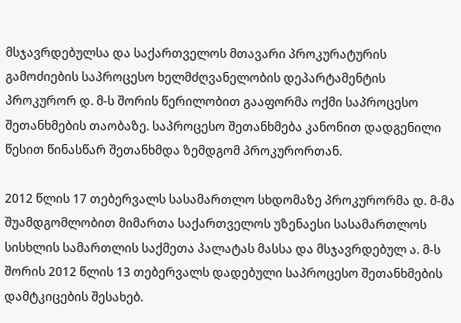მსჯავრდებულსა და საქართველოს მთავარი პროკურატურის გამოძიების საპროცესო ხელმძღვანელობის დეპარტამენტის პროკურორ დ. მ-ს შორის წერილობით გააფორმა ოქმი საპროცესო შეთანხმების თაობაზე. საპროცესო შეთანხმება კანონით დადგენილი წესით წინასწარ შეთანხმდა ზემდგომ პროკურორთან.

2012 წლის 17 თებერვალს სასამართლო სხდომაზე პროკურორმა დ. მ-მა შუამდგომლობით მიმართა საქართველოს უზენაესი სასამართლოს სისხლის სამართლის საქმეთა პალატას მასსა და მსჯავრდებულ ა. მ-ს შორის 2012 წლის 13 თებერვალს დადებული საპროცესო შეთანხმების დამტკიცების შესახებ.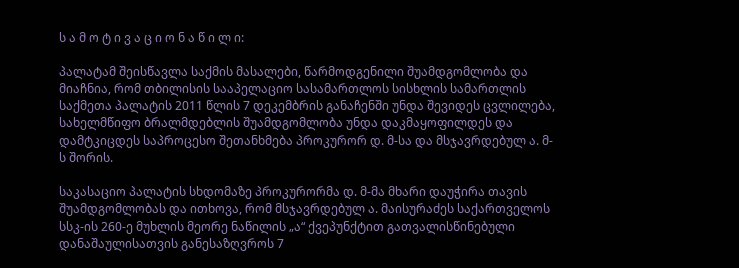ს ა მ ო ტ ი ვ ა ც ი ო ნ ა წ ი ლ ი:

პალატამ შეისწავლა საქმის მასალები, წარმოდგენილი შუამდგომლობა და მიაჩნია, რომ თბილისის სააპელაციო სასამართლოს სისხლის სამართლის საქმეთა პალატის 2011 წლის 7 დეკემბრის განაჩენში უნდა შევიდეს ცვლილება, სახელმწიფო ბრალმდებლის შუამდგომლობა უნდა დაკმაყოფილდეს და დამტკიცდეს საპროცესო შეთანხმება პროკურორ დ. მ-სა და მსჯავრდებულ ა. მ-ს შორის.

საკასაციო პალატის სხდომაზე პროკურორმა დ. მ-მა მხარი დაუჭირა თავის შუამდგომლობას და ითხოვა, რომ მსჯავრდებულ ა. მაისურაძეს საქართველოს სსკ-ის 260-ე მუხლის მეორე ნაწილის „ა“ ქვეპუნქტით გათვალისწინებული დანაშაულისათვის განესაზღვროს 7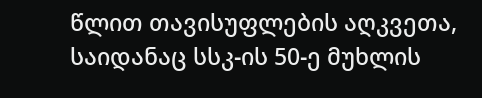წლით თავისუფლების აღკვეთა, საიდანაც სსკ-ის 50-ე მუხლის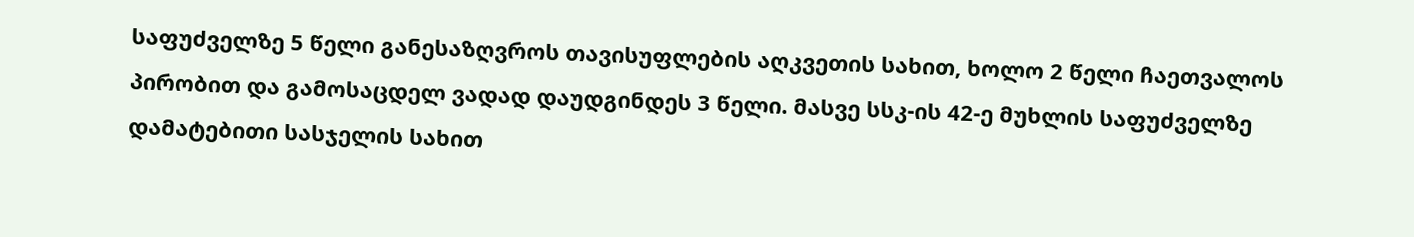საფუძველზე 5 წელი განესაზღვროს თავისუფლების აღკვეთის სახით, ხოლო 2 წელი ჩაეთვალოს პირობით და გამოსაცდელ ვადად დაუდგინდეს 3 წელი. მასვე სსკ-ის 42-ე მუხლის საფუძველზე დამატებითი სასჯელის სახით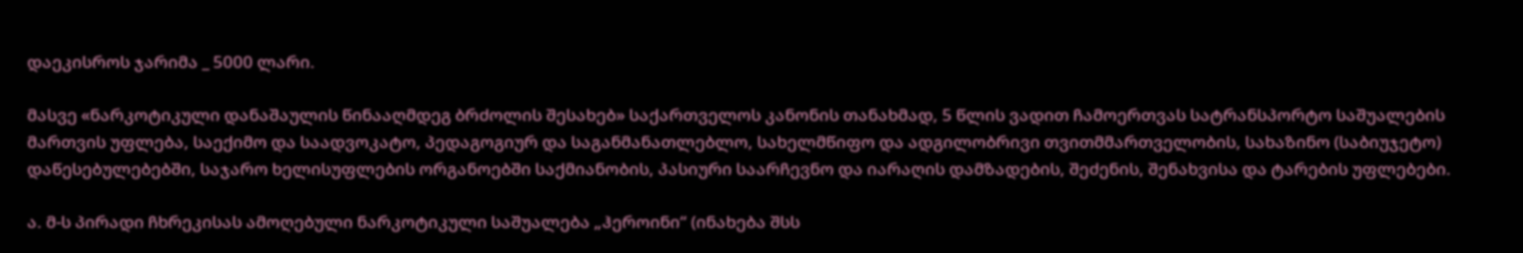დაეკისროს ჯარიმა _ 5000 ლარი.

მასვე «ნარკოტიკული დანაშაულის წინააღმდეგ ბრძოლის შესახებ» საქართველოს კანონის თანახმად, 5 წლის ვადით ჩამოერთვას სატრანსპორტო საშუალების მართვის უფლება, საექიმო და საადვოკატო, პედაგოგიურ და საგანმანათლებლო, სახელმწიფო და ადგილობრივი თვითმმართველობის, სახაზინო (საბიუჯეტო) დაწესებულებებში, საჯარო ხელისუფლების ორგანოებში საქმიანობის, პასიური საარჩევნო და იარაღის დამზადების, შეძენის, შენახვისა და ტარების უფლებები.

ა. მ-ს პირადი ჩხრეკისას ამოღებული ნარკოტიკული საშუალება „ჰეროინი“ (ინახება შსს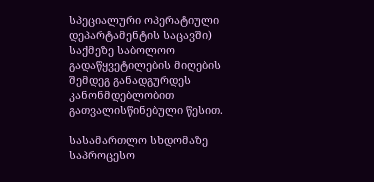სპეციალური ოპერატიული დეპარტამენტის საცავში) საქმეზე საბოლოო გადაწყვეტილების მიღების შემდეგ განადგურდეს კანონმდებლობით გათვალისწინებული წესით.

სასამართლო სხდომაზე საპროცესო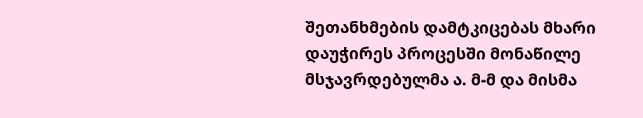შეთანხმების დამტკიცებას მხარი დაუჭირეს პროცესში მონაწილე მსჯავრდებულმა ა. მ-მ და მისმა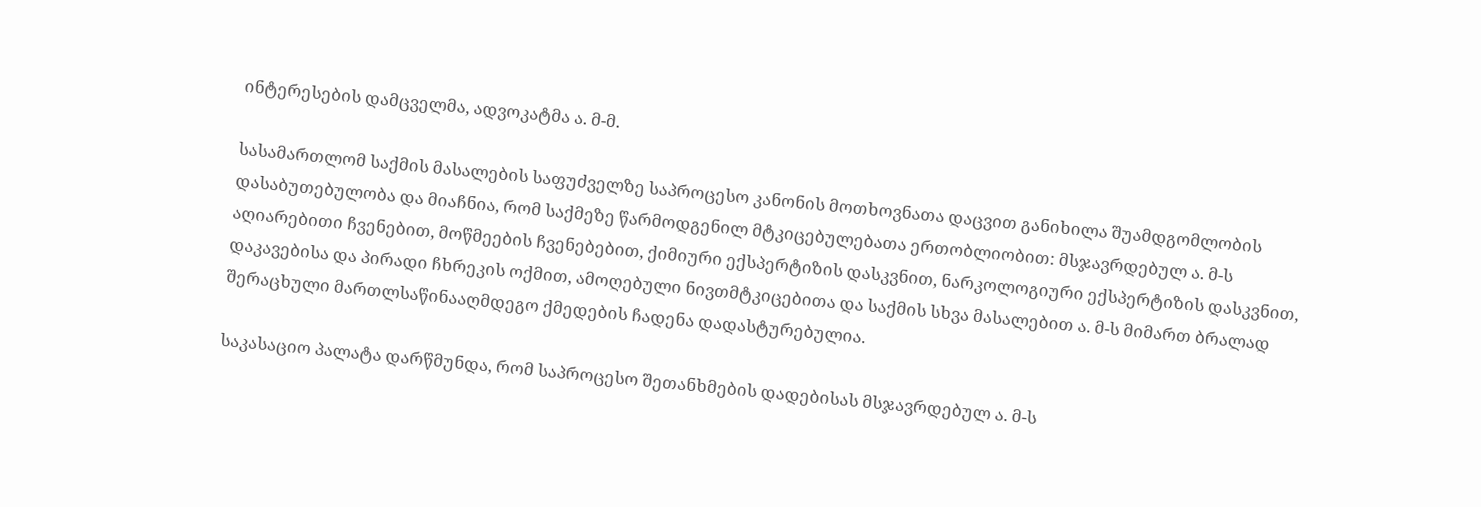ინტერესების დამცველმა, ადვოკატმა ა. მ-მ.

სასამართლომ საქმის მასალების საფუძველზე საპროცესო კანონის მოთხოვნათა დაცვით განიხილა შუამდგომლობის დასაბუთებულობა და მიაჩნია, რომ საქმეზე წარმოდგენილ მტკიცებულებათა ერთობლიობით: მსჯავრდებულ ა. მ-ს აღიარებითი ჩვენებით, მოწმეების ჩვენებებით, ქიმიური ექსპერტიზის დასკვნით, ნარკოლოგიური ექსპერტიზის დასკვნით, დაკავებისა და პირადი ჩხრეკის ოქმით, ამოღებული ნივთმტკიცებითა და საქმის სხვა მასალებით ა. მ-ს მიმართ ბრალად შერაცხული მართლსაწინააღმდეგო ქმედების ჩადენა დადასტურებულია.

საკასაციო პალატა დარწმუნდა, რომ საპროცესო შეთანხმების დადებისას მსჯავრდებულ ა. მ-ს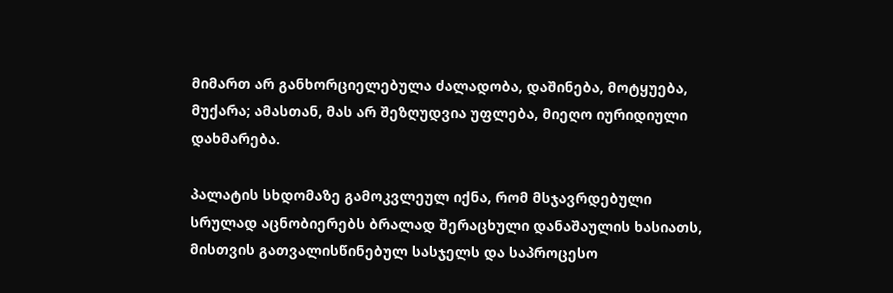მიმართ არ განხორციელებულა ძალადობა, დაშინება, მოტყუება, მუქარა; ამასთან, მას არ შეზღუდვია უფლება, მიეღო იურიდიული დახმარება.

პალატის სხდომაზე გამოკვლეულ იქნა, რომ მსჯავრდებული სრულად აცნობიერებს ბრალად შერაცხული დანაშაულის ხასიათს, მისთვის გათვალისწინებულ სასჯელს და საპროცესო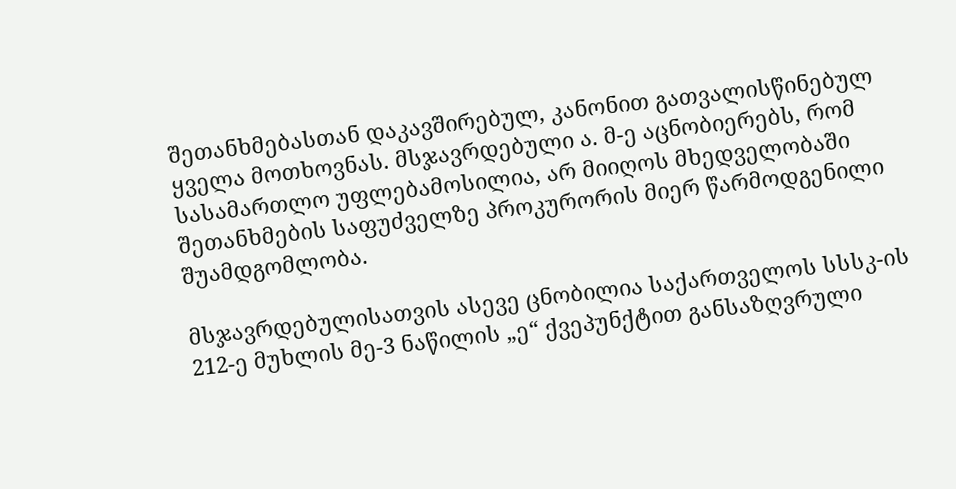შეთანხმებასთან დაკავშირებულ, კანონით გათვალისწინებულ ყველა მოთხოვნას. მსჯავრდებული ა. მ-ე აცნობიერებს, რომ სასამართლო უფლებამოსილია, არ მიიღოს მხედველობაში შეთანხმების საფუძველზე პროკურორის მიერ წარმოდგენილი შუამდგომლობა.

მსჯავრდებულისათვის ასევე ცნობილია საქართველოს სსსკ-ის 212-ე მუხლის მე-3 ნაწილის „ე“ ქვეპუნქტით განსაზღვრული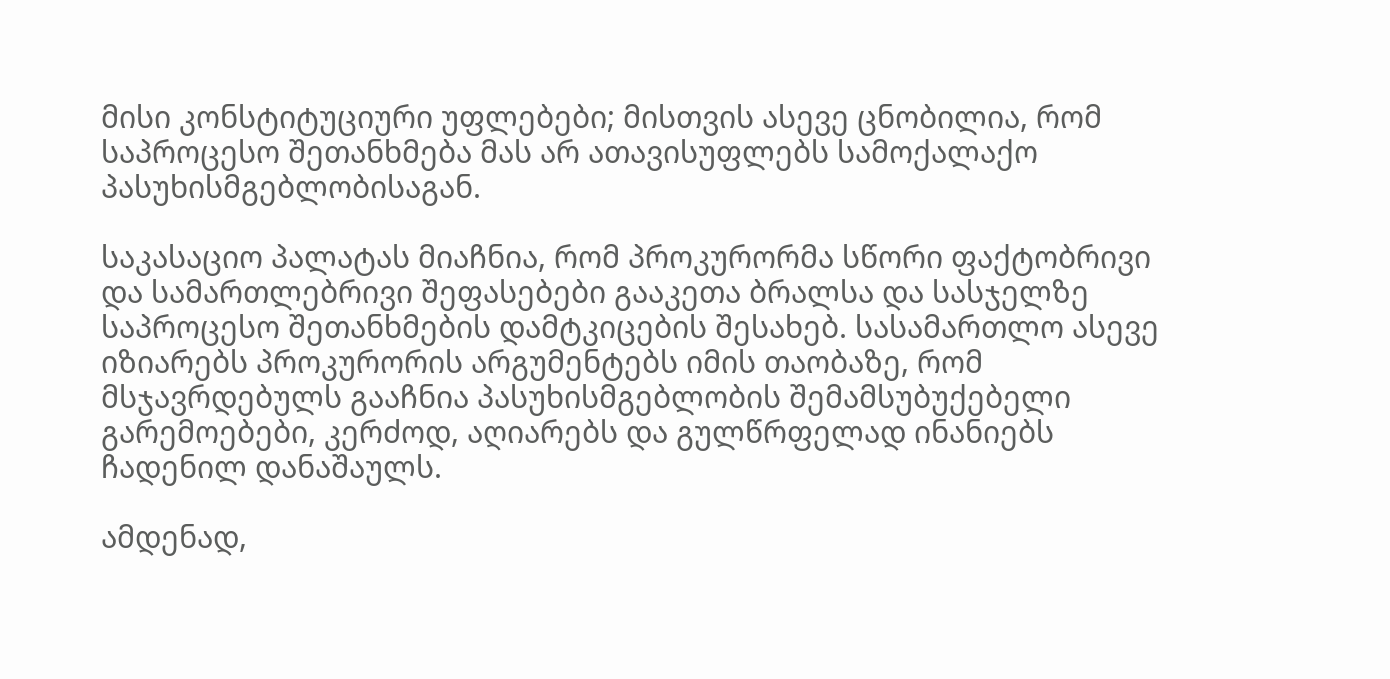მისი კონსტიტუციური უფლებები; მისთვის ასევე ცნობილია, რომ საპროცესო შეთანხმება მას არ ათავისუფლებს სამოქალაქო პასუხისმგებლობისაგან.

საკასაციო პალატას მიაჩნია, რომ პროკურორმა სწორი ფაქტობრივი და სამართლებრივი შეფასებები გააკეთა ბრალსა და სასჯელზე საპროცესო შეთანხმების დამტკიცების შესახებ. სასამართლო ასევე იზიარებს პროკურორის არგუმენტებს იმის თაობაზე, რომ მსჯავრდებულს გააჩნია პასუხისმგებლობის შემამსუბუქებელი გარემოებები, კერძოდ, აღიარებს და გულწრფელად ინანიებს ჩადენილ დანაშაულს.

ამდენად,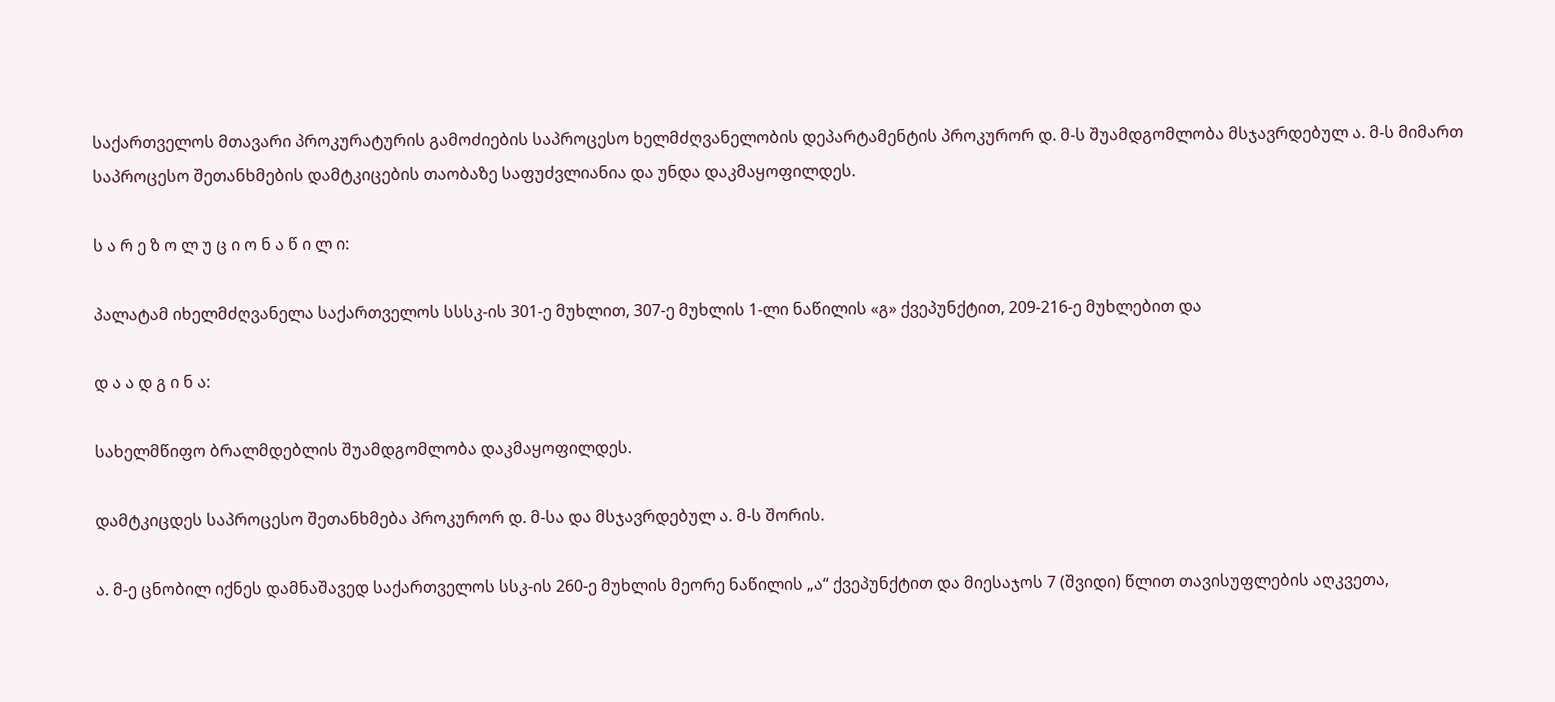საქართველოს მთავარი პროკურატურის გამოძიების საპროცესო ხელმძღვანელობის დეპარტამენტის პროკურორ დ. მ-ს შუამდგომლობა მსჯავრდებულ ა. მ-ს მიმართ საპროცესო შეთანხმების დამტკიცების თაობაზე საფუძვლიანია და უნდა დაკმაყოფილდეს.

ს ა რ ე ზ ო ლ უ ც ი ო ნ ა წ ი ლ ი:

პალატამ იხელმძღვანელა საქართველოს სსსკ-ის 301-ე მუხლით, 307-ე მუხლის 1-ლი ნაწილის «გ» ქვეპუნქტით, 209-216-ე მუხლებით და

დ ა ა დ გ ი ნ ა:

სახელმწიფო ბრალმდებლის შუამდგომლობა დაკმაყოფილდეს.

დამტკიცდეს საპროცესო შეთანხმება პროკურორ დ. მ-სა და მსჯავრდებულ ა. მ-ს შორის.

ა. მ-ე ცნობილ იქნეს დამნაშავედ საქართველოს სსკ-ის 260-ე მუხლის მეორე ნაწილის „ა“ ქვეპუნქტით და მიესაჯოს 7 (შვიდი) წლით თავისუფლების აღკვეთა,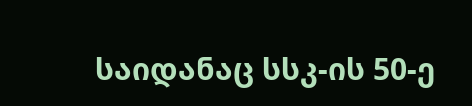საიდანაც სსკ-ის 50-ე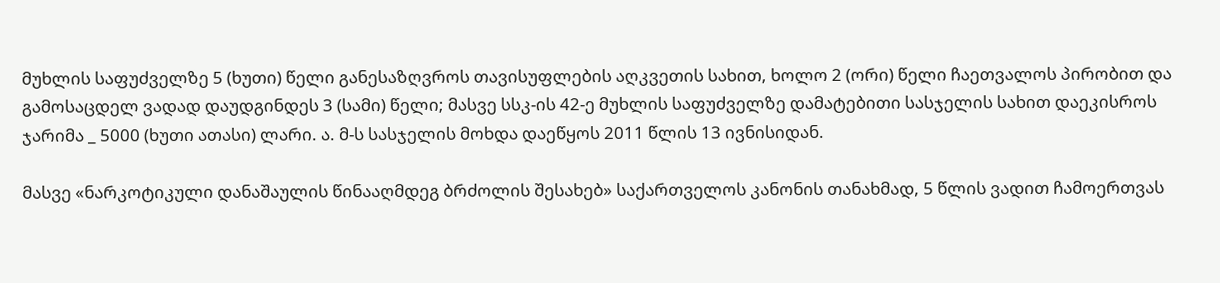მუხლის საფუძველზე 5 (ხუთი) წელი განესაზღვროს თავისუფლების აღკვეთის სახით, ხოლო 2 (ორი) წელი ჩაეთვალოს პირობით და გამოსაცდელ ვადად დაუდგინდეს 3 (სამი) წელი; მასვე სსკ-ის 42-ე მუხლის საფუძველზე დამატებითი სასჯელის სახით დაეკისროს ჯარიმა _ 5000 (ხუთი ათასი) ლარი. ა. მ-ს სასჯელის მოხდა დაეწყოს 2011 წლის 13 ივნისიდან.

მასვე «ნარკოტიკული დანაშაულის წინააღმდეგ ბრძოლის შესახებ» საქართველოს კანონის თანახმად, 5 წლის ვადით ჩამოერთვას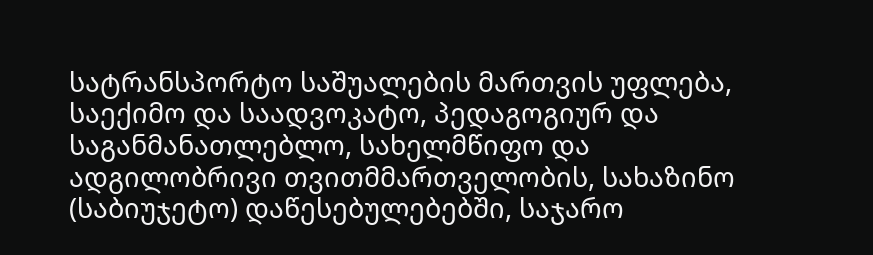სატრანსპორტო საშუალების მართვის უფლება, საექიმო და საადვოკატო, პედაგოგიურ და საგანმანათლებლო, სახელმწიფო და ადგილობრივი თვითმმართველობის, სახაზინო (საბიუჯეტო) დაწესებულებებში, საჯარო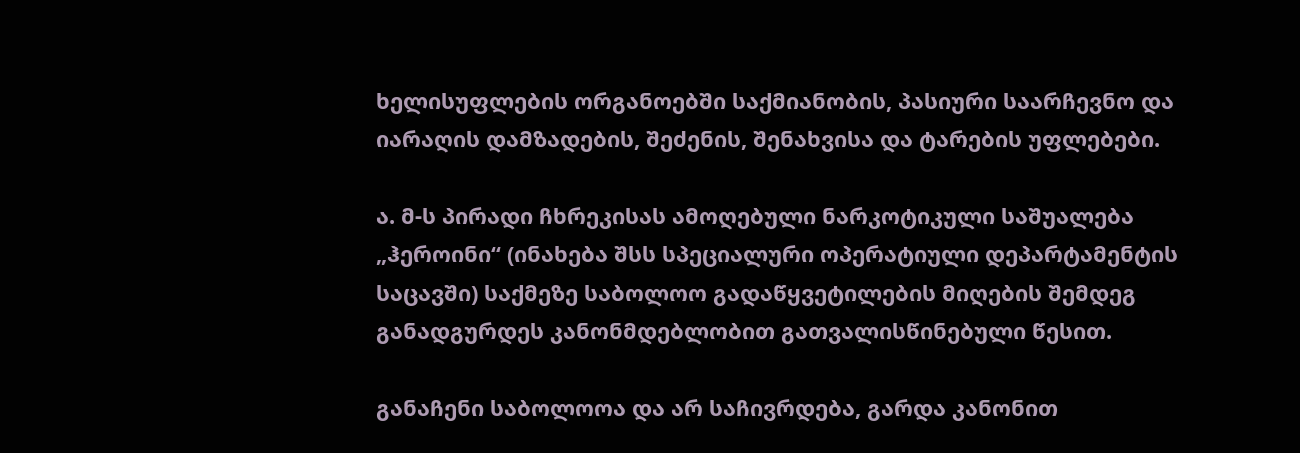ხელისუფლების ორგანოებში საქმიანობის, პასიური საარჩევნო და იარაღის დამზადების, შეძენის, შენახვისა და ტარების უფლებები.

ა. მ-ს პირადი ჩხრეკისას ამოღებული ნარკოტიკული საშუალება „ჰეროინი“ (ინახება შსს სპეციალური ოპერატიული დეპარტამენტის საცავში) საქმეზე საბოლოო გადაწყვეტილების მიღების შემდეგ განადგურდეს კანონმდებლობით გათვალისწინებული წესით.

განაჩენი საბოლოოა და არ საჩივრდება, გარდა კანონით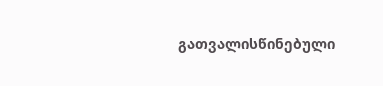გათვალისწინებული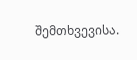შემთხვევისა.